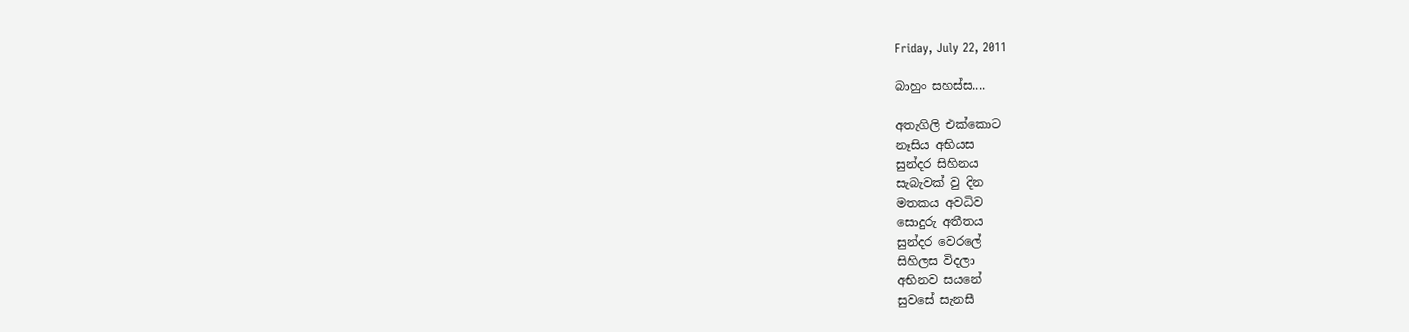Friday, July 22, 2011

බාහුං සහස්ස....

අතැගිලි එක්කොට
නෑසිය අභියස
සුන්දර සිහිනය
සැබැවක් වු දින
මතකය අවධිව
සොදුරු අතීතය
සුන්දර වෙරලේ
සිහිලස විදලා
අභිනව සයනේ
සුවසේ සැනසී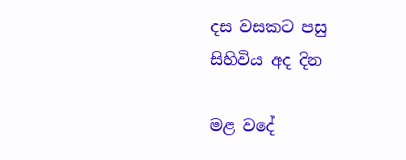දස වසකට පසු
සිහිවිය අද දින

මළ වදේ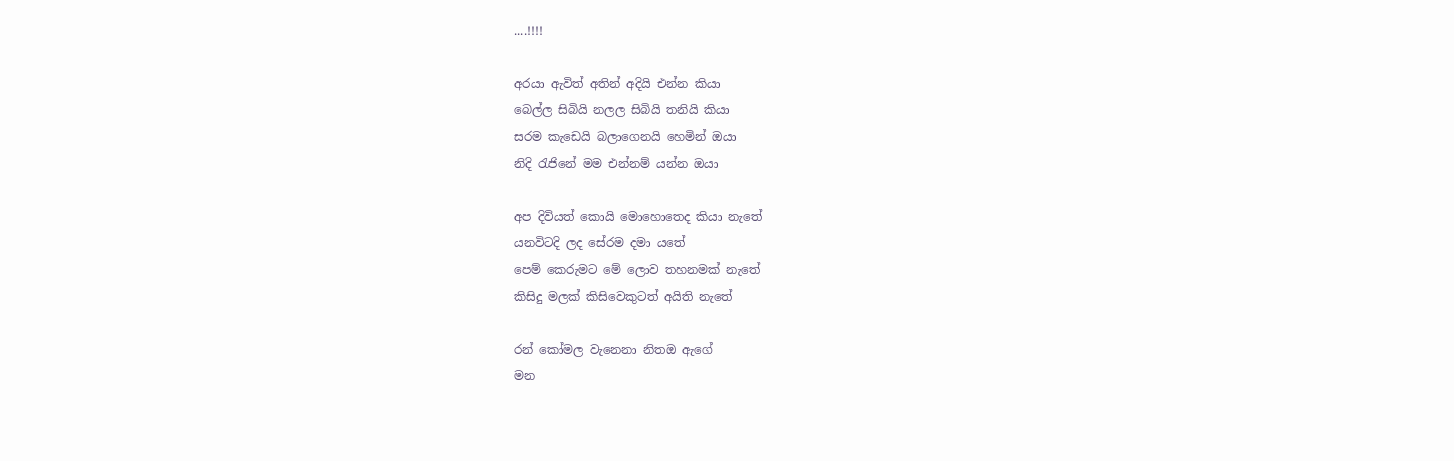....!!!!

අරයා ඇවිත් අතින් අදියි එන්න කියා
බෙල්ල සිබියි නලල සිබියි තනියි කියා
සරම කැඩෙයි බලාගෙනයි හෙමින් ඔයා
නිදි රැජිනේ මම එන්නම් යන්න ඔයා

අප දිවියත් කොයි මොහොතෙද කියා නැතේ
යනවිටදි ලද සේරම දමා යතේ
පෙම් කෙරුමට මේ ලොව තහනමක් නැතේ
කිසිදු මලක් කිසිවෙකුටත් අයිති නැතේ

රන් කෝමල වැනෙනා නිතඔ ඇගේ
මන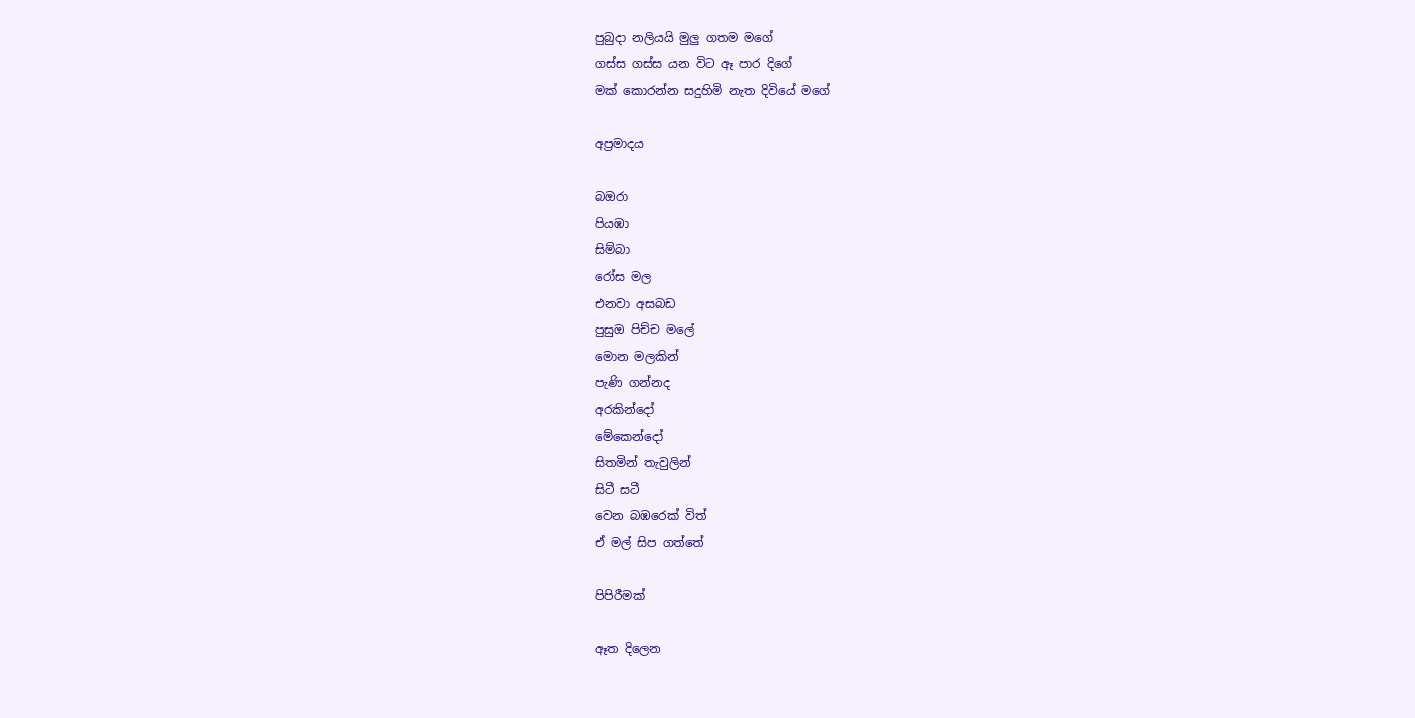පුබුදා නලියයි මුලු ගතම මගේ
ගස්ස ගස්ස යන විට ඈ පාර දිගේ
මක් කොරන්න සදුහිමි නැත දිවියේ මගේ

අප්‍රමාදය

බඔරා
පියඹා
සිම්බා
රෝස මල
එනවා අසබඩ
පුසුඔ පිච්ච මලේ
මොන මලකින්
පැණි ගන්නද
අරකින්දෝ
මේකෙන්දෝ
සිතමින් තැවුලින්
සිටී සටී
වෙන බඹරෙක් විත්
ඒ මල් සිප ගත්තේ

පිපිරීමක්

ඈත දිලෙන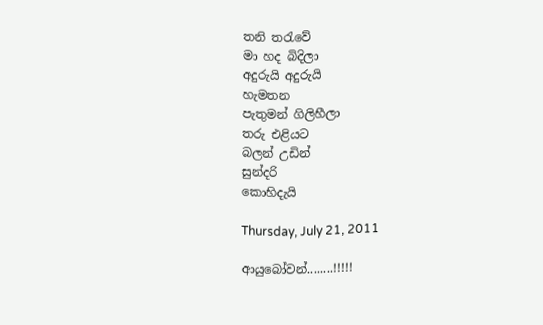තනි තරැවේ
මා හද බිදිලා
අදුරුයි අදුරුයි
හැමතන
පැතුමන් ගිලිහීලා
තරු එළියට
බලන් උඩින්
සුන්දරි
කොහිදැයි

Thursday, July 21, 2011

ආයු‍‍බෝවන්........!!!!!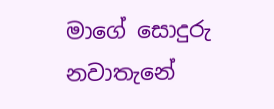මාගේ සොදුරු නවාතැනේ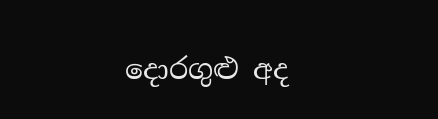දොරගුළු අද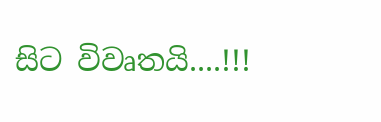සිට විවෘතයි....!!!